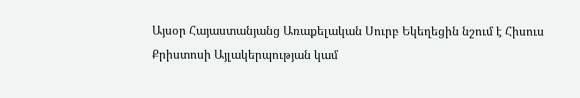Այսօր Հայաստանյանց Առաքելական Սուրբ Եկեղեցին նշում է Հիսուս Քրիստոսի Այլակերպության կամ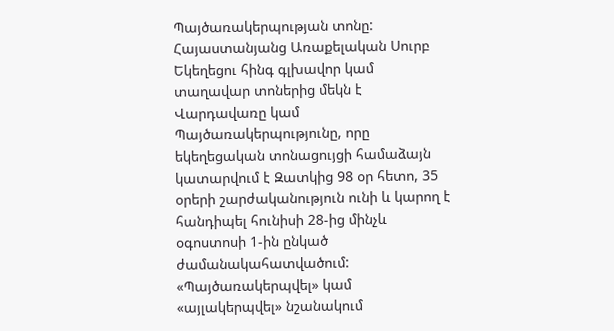Պայծառակերպության տոնը:
Հայաստանյանց Առաքելական Սուրբ Եկեղեցու հինգ գլխավոր կամ տաղավար տոներից մեկն է Վարդավառը կամ Պայծառակերպությունը, որը եկեղեցական տոնացույցի համաձայն կատարվում է Զատկից 98 օր հետո, 35 օրերի շարժականություն ունի և կարող է հանդիպել հունիսի 28-ից մինչև օգոստոսի 1-ին ընկած ժամանակահատվածում:
«Պայծառակերպվել» կամ «այլակերպվել» նշանակում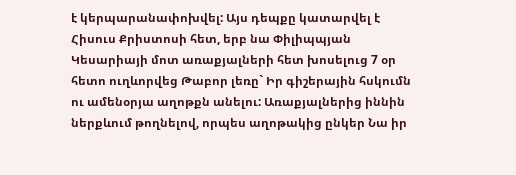է կերպարանափոխվել: Այս դեպքը կատարվել է Հիսուս Քրիստոսի հետ, երբ նա Փիլիպպյան Կեսարիայի մոտ առաքյալների հետ խոսելուց 7 օր հետո ուղևորվեց Թաբոր լեռը` Իր գիշերային հսկումն ու ամենօրյա աղոթքն անելու: Առաքյալներից իննին ներքևում թողնելով, որպես աղոթակից ընկեր Նա իր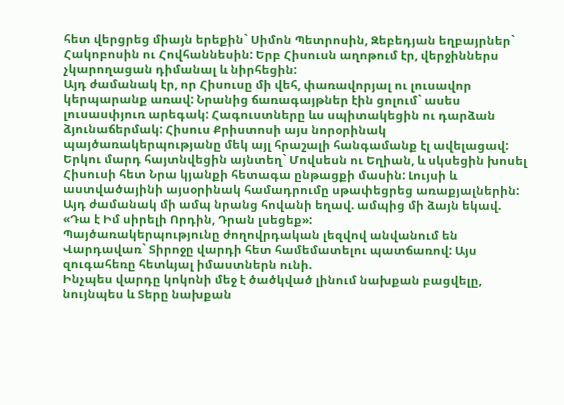հետ վերցրեց միայն երեքին` Սիմոն Պետրոսին, Զեբեդյան եղբայրներ` Հակոբոսին ու Հովհաննեսին: Երբ Հիսուսն աղոթում էր, վերջիններս չկարողացան դիմանալ և նիրհեցին:
Այդ ժամանակ էր, որ Հիսուսը մի վեհ, փառավորյալ ու լուսավոր կերպարանք առավ: Նրանից ճառագայթներ էին ցոլում` ասես լուսասփյուռ արեգակ: Հագուստները ևս սպիտակեցին ու դարձան ձյունաճերմակ: Հիսուս Քրիստոսի այս նորօրինակ պայծառակերպությանը մեկ այլ հրաշալի հանգամանք էլ ավելացավ: Երկու մարդ հայտնվեցին այնտեղ` Մովսեսն ու Եղիան, և սկսեցին խոսել Հիսուսի հետ Նրա կյանքի հետագա ընթացքի մասին: Լույսի և աստվածայինի այսօրինակ համադրումը սթափեցրեց առաքյալներին: Այդ ժամանակ մի ամպ նրանց հովանի եղավ. ամպից մի ձայն եկավ. «Դա է Իմ սիրելի Որդին, Դրան լսեցեք»:
Պայծառակերպությունը ժողովրդական լեզվով անվանում են Վարդավառ` Տիրոջը վարդի հետ համեմատելու պատճառով: Այս զուգահեռը հետևյալ իմաստներն ունի.
Ինչպես վարդը կոկոնի մեջ է ծածկված լինում նախքան բացվելը, նույնպես և Տերը նախքան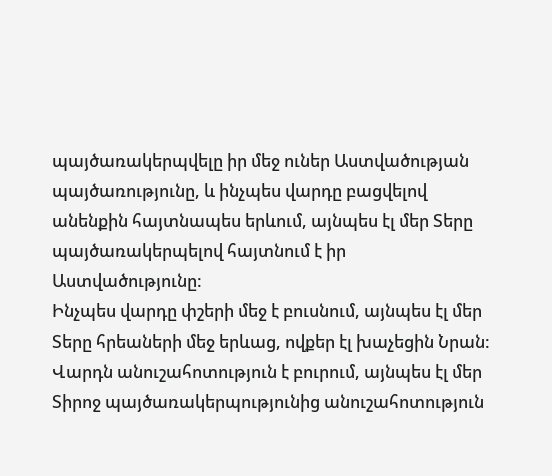պայծառակերպվելը իր մեջ ուներ Աստվածության պայծառությունը, և ինչպես վարդը բացվելով անենքին հայտնապես երևում, այնպես էլ մեր Տերը պայծառակերպելով հայտնում է իր Աստվածությունը:
Ինչպես վարդը փշերի մեջ է բուսնում, այնպես էլ մեր Տերը հրեաների մեջ երևաց, ովքեր էլ խաչեցին Նրան:
Վարդն անուշահոտություն է բուրում, այնպես էլ մեր Տիրոջ պայծառակերպությունից անուշահոտություն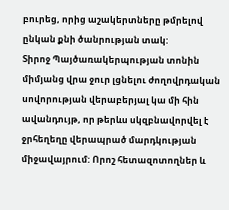բուրեց, որից աշակերտները թմրելով ընկան քնի ծանրության տակ:
Տիրոջ Պայծառակերպության տոնին միմյանց վրա ջուր լցնելու ժողովրդական սովորության վերաբերյալ կա մի հին ավանդույթ, որ թերևս սկզբնավորվել է ջրհեղեղը վերապրած մարդկության միջավայրում: Որոշ հետազոտողներ և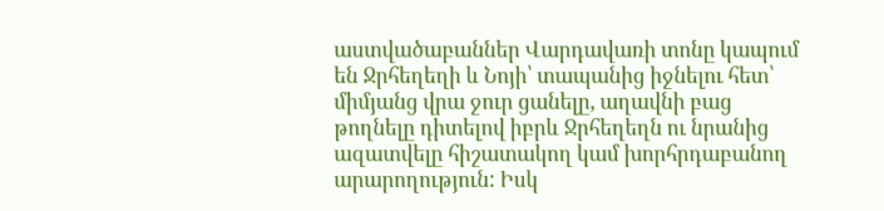աստվածաբաններ Վարդավառի տոնը կապում են Ջրհեղեղի և Նոյի՝ տապանից իջնելու հետ՝ միմյանց վրա ջուր ցանելը, աղավնի բաց թողնելը դիտելով իբրև Ջրհեղեղն ու նրանից ազատվելը հիշատակող կամ խորհրդաբանող արարողություն: Իսկ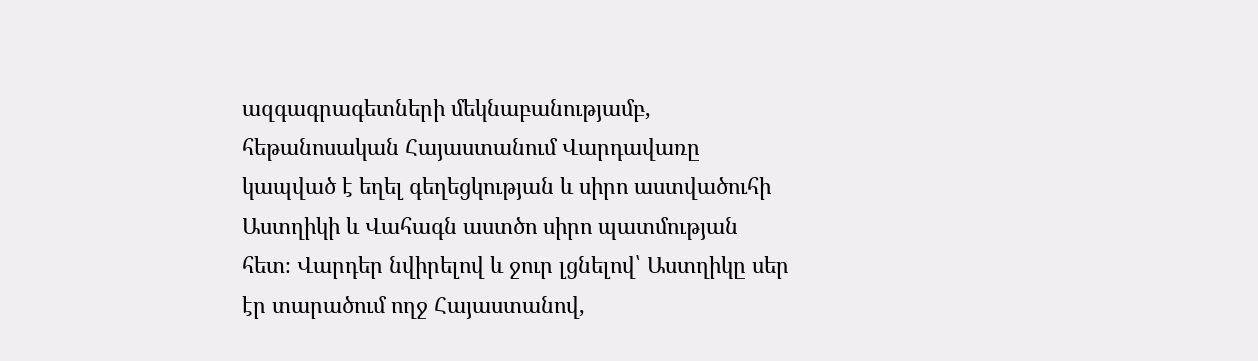ազգագրագետների մեկնաբանությամբ, հեթանոսական Հայաստանում Վարդավառը կապված է եղել գեղեցկության և սիրո աստվածուհի Աստղիկի և Վահագն աստծո սիրո պատմության հետ։ Վարդեր նվիրելով և ջուր լցնելով՝ Աստղիկը սեր էր տարածում ողջ Հայաստանով,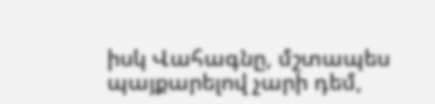իսկ Վահագնը, մշտապես պայքարելով չարի դեմ,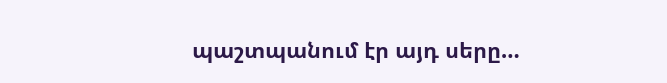պաշտպանում էր այդ սերը…